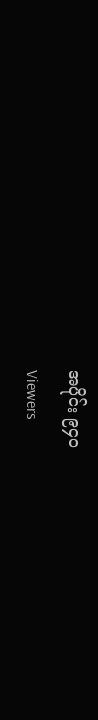အပိုင်း ၉၄၀
Viewers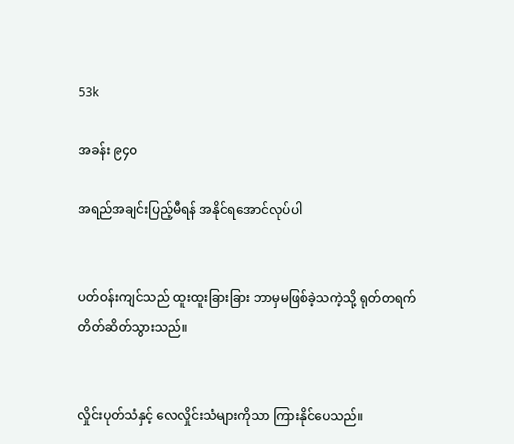53k

အခန်း ၉၄၀

အရည်အချင်းပြည့်မီရန် အနိုင်ရအောင်လုပ်ပါ


ပတ်ဝန်းကျင်သည် ထူးထူးခြားခြား ဘာမှမဖြစ်ခဲ့သကဲ့သို့ ရုတ်တရက် တိတ်ဆိတ်သွားသည်။


လှိုင်းပုတ်သံနှင့် လေလှိုင်းသံများကိုသာ ကြားနိုင်ပေသည်။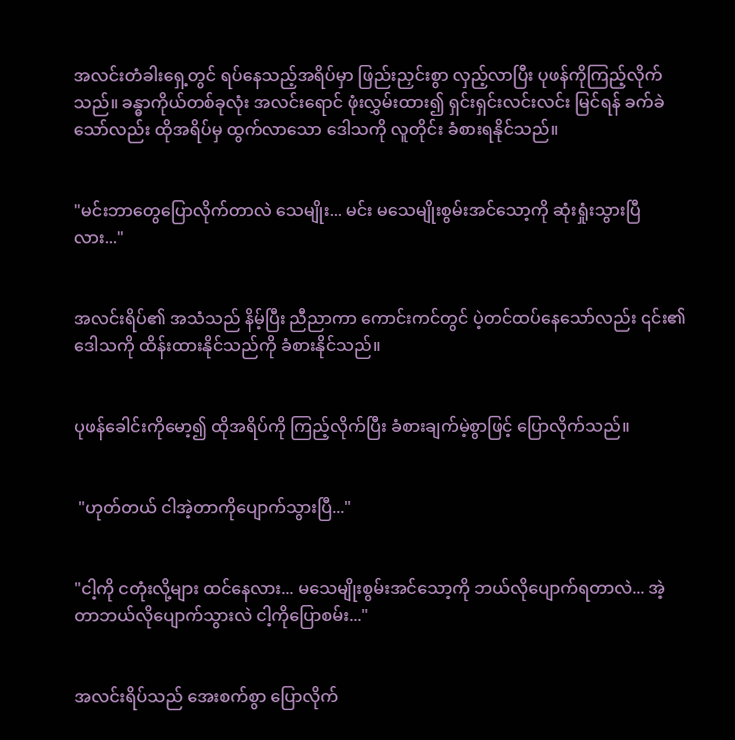အလင်းတံခါးရှေ့တွင် ရပ်နေသည့်အရိပ်မှာ ဖြည်းညှင်းစွာ လှည့်လာပြီး ပုဖန်ကိုကြည့်လိုက်သည်။ ခန္ဓာကိုယ်တစ်ခုလုံး အလင်းရောင် ဖုံးလွှမ်းထား၍ ရှင်းရှင်းလင်းလင်း မြင်ရန် ခက်ခဲသော်လည်း ထိုအရိပ်မှ ထွက်လာသော ဒေါသကို လူတိုင်း ခံစားရနိုင်သည်။


"မင်းဘာတွေပြောလိုက်တာလဲ သေမျိုး... မင်း မသေမျိုးစွမ်းအင်သော့ကို ဆုံးရှုံးသွားပြီလား..."


အလင်းရိပ်၏ အသံသည် နိမ့်ပြီး ညီညာကာ ကောင်းကင်တွင် ပဲ့တင်ထပ်နေသော်လည်း ၎င်း၏ ဒေါသကို ထိန်းထားနိုင်သည်ကို ခံစားနိုင်သည်။


ပုဖန်ခေါင်းကိုမော့၍ ထိုအရိပ်ကို ကြည့်လိုက်ပြီး ခံစားချက်မဲ့စွာဖြင့် ပြောလိုက်သည်။


 "ဟုတ်တယ် ငါအဲ့တာကိုပျောက်သွားပြီ..."


"ငါ့ကို ငတုံးလို့များ ထင်နေလား... မသေမျိုးစွမ်းအင်သော့ကို ဘယ်လိုပျောက်ရတာလဲ... အဲ့တာဘယ်လိုပျောက်သွားလဲ ငါ့ကိုပြောစမ်း..."


အလင်းရိပ်သည် အေးစက်စွာ ပြောလိုက်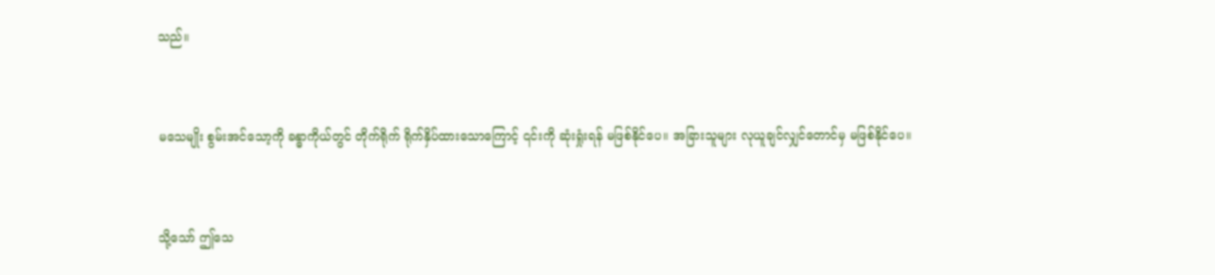သည်။


မသေမျိုး စွမ်းအင်သော့ကို ခန္ဓာကိုယ်တွင် တိုက်ရိုက် ရိုက်နှိပ်ထားသောကြောင့် ၎င်းကို ဆုံးရှုံးရန် မဖြစ်နိုင်ပေ။ အခြားသူများ လုယူချင်လျှင်တောင်မှ မဖြစ်နိုင်ပေ။


သို့သော် ဤသေ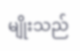မျိုးသည်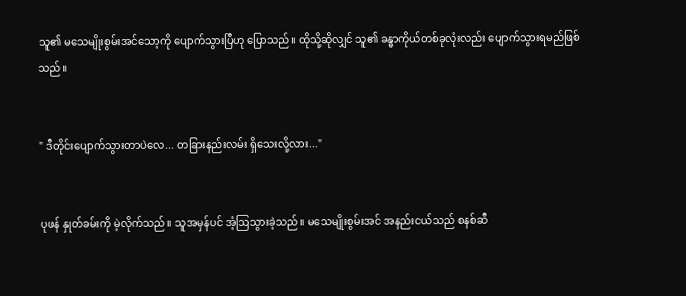သူ၏ မသေမျိုးစွမ်းအင်သော့ကို ပျောက်သွားပြီဟု ပြောသည်။ ထိုသို့ဆိုလျှင် သူ၏ ခန္ဓာကိုယ်တစ်ခုလုံးလည်း ပျောက်သွားရမည်ဖြစ်သည်။


" ဒီတိုင်းပျောက်သွားတာပဲလေ... တခြားနည်းလမ်း ရှိသေးလို့လား..."


ပုဖန် နှုတ်ခမ်းကို မဲ့လိုက်သည်။ သူအမှန်ပင် အံ့ဩသွားခဲ့သည်။ မသေမျိုးစွမ်းအင် အနည်းငယ်သည် စနစ်ဆီ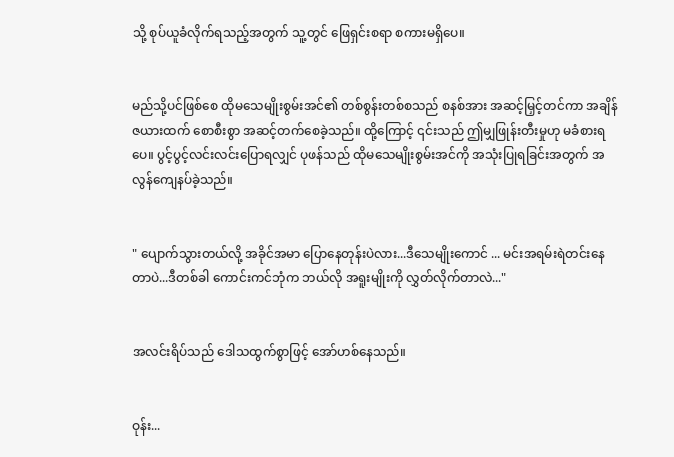သို့ စုပ်ယူခံလိုက်ရသည့်အတွက် သူ့တွင် ဖြေရှင်းစရာ စကားမရှိပေ။


မည်သို့ပင်ဖြစ်စေ ထိုမသေမျိုးစွမ်းအင်၏ တစ်စွန်းတစ်စသည် စနစ်အား အဆင့်မြှင့်တင်ကာ အချိန်ဇယားထက် စောစီးစွာ အဆင့်တက်စေခဲ့သည်။ ထို့ကြောင့် ၎င်းသည် ဤမျှဖြုန်းတီးမှုဟု မခံစားရပေ။ ပွင့်ပွင့်လင်းလင်းပြောရလျှင် ပုဖန်သည် ထိုမသေမျိုးစွမ်းအင်ကို အသုံးပြုရခြင်းအတွက် အလွန်ကျေနပ်ခဲ့သည်။


" ပျောက်သွားတယ်လို့ အခိုင်အမာ ပြောနေတုန်းပဲလား...ဒီသေမျိုးကောင် ... မင်းအရမ်းရဲတင်းနေတာပဲ...ဒီတစ်ခါ ကောင်းကင်ဘုံက ဘယ်လို အရူးမျိုးကို လွှတ်လိုက်တာလဲ..."


အလင်းရိပ်သည် ဒေါသထွက်စွာဖြင့် အော်ဟစ်နေသည်။


ဝုန်း...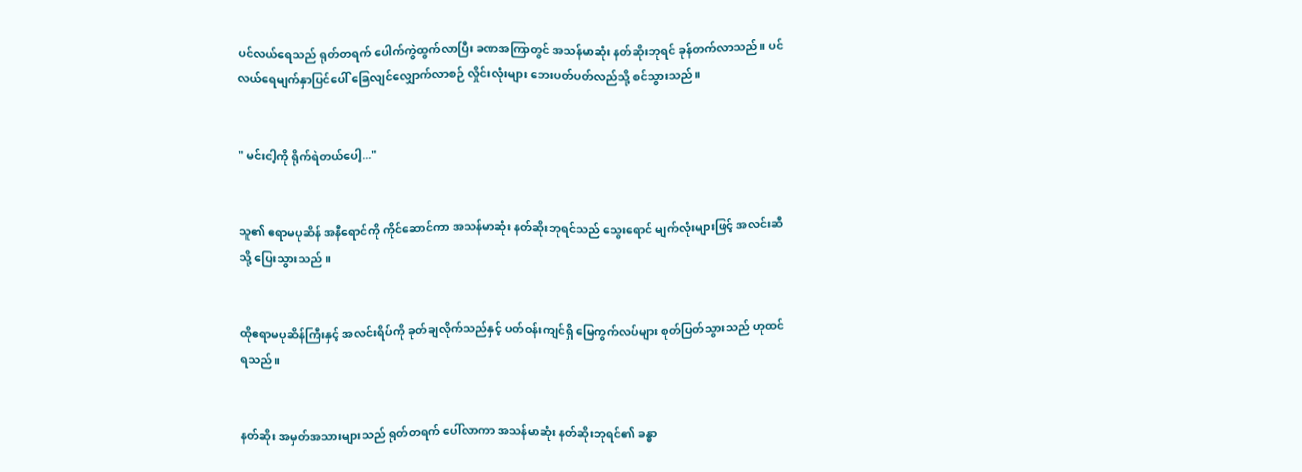ပင်လယ်ရေသည် ရုတ်တရက် ပေါက်ကွဲထွက်လာပြီး ခဏအကြာတွင် အသန်မာဆုံး နတ်ဆိုးဘုရင် ခုန်တက်လာသည်။ ပင်လယ်ရေမျက်နှာပြင်ပေါ် ခြေလျင်လျှောက်လာစဉ် လှိုင်းလုံးများ ဘေးပတ်ပတ်လည်သို့ စင်သွားသည်။


" မင်းငါ့ကို ရိုက်ရဲတယ်ပေါ့..."


သူ၏ ဧရာမပုဆိန် အနီရောင်ကို ကိုင်ဆောင်ကာ အသန်မာဆုံး နတ်ဆိုးဘုရင်သည် သွေးရောင် မျက်လုံးများဖြင့် အလင်းဆီသို့ ပြေးသွားသည် ။


ထိုဧရာမပုဆိန်ကြီးနှင့် အလင်းရိပ်ကို ခုတ်ချလိုက်သည်နှင့် ပတ်ဝန်းကျင်ရှိ မြေကွက်လပ်များ စုတ်ပြတ်သွားသည် ဟုထင်ရသည်။


နတ်ဆိုး အမှတ်အသားများသည် ရုတ်တရက် ပေါ်လာကာ အသန်မာဆုံး နတ်ဆိုးဘုရင်၏ ခန္ဓာ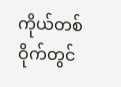ကိုယ်တစ်ဝိုက်တွင်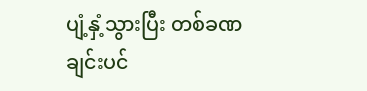ပျံ့နှံ့သွားပြီး တစ်ခဏချင်းပင်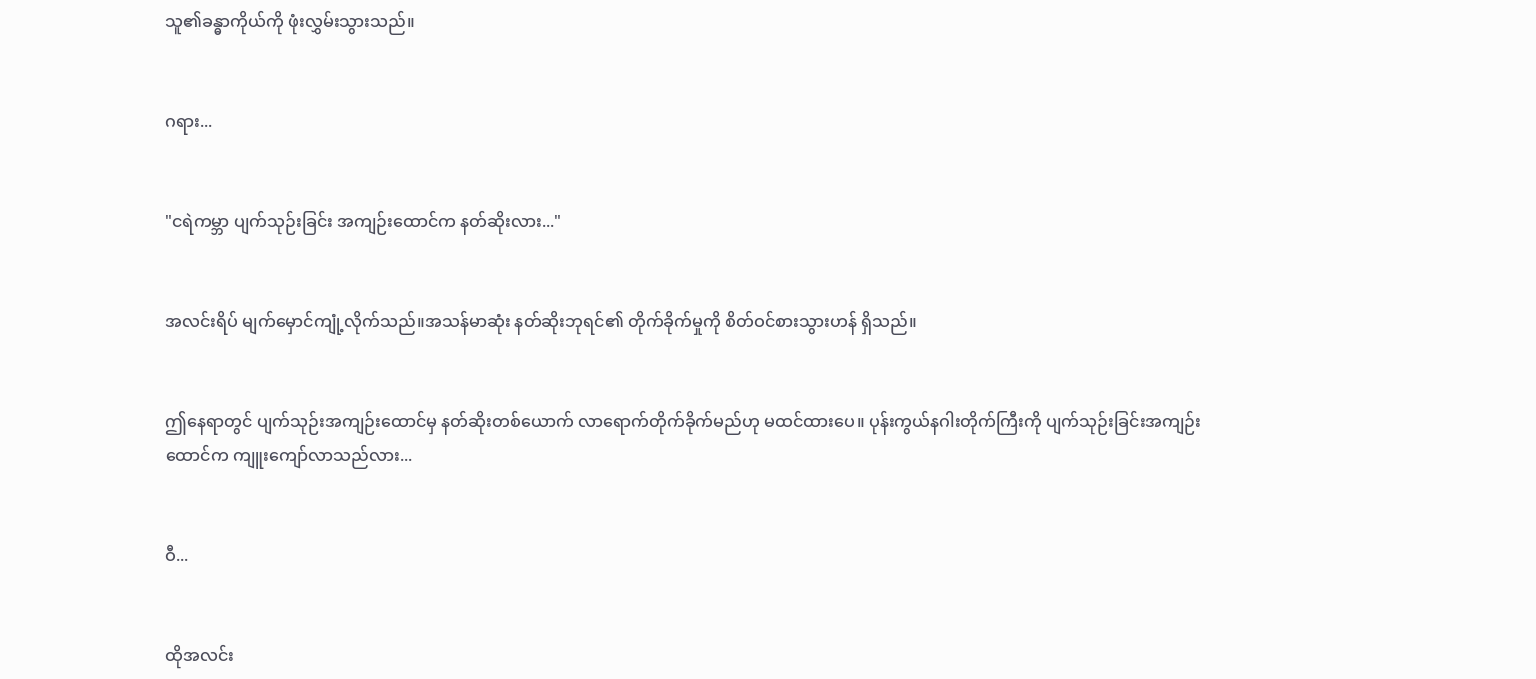သူ၏ခန္ဓာကိုယ်ကို ဖုံးလွှမ်းသွားသည်။


ဂရား...


"ငရဲကမ္ဘာ ပျက်သုဉ်းခြင်း အကျဉ်းထောင်က နတ်ဆိုးလား..."


အလင်းရိပ် မျက်မှောင်ကျုံ့လိုက်သည်။အသန်မာဆုံး နတ်ဆိုးဘုရင်၏ တိုက်ခိုက်မှုကို စိတ်ဝင်စားသွားဟန် ရှိသည်။


ဤနေရာတွင် ပျက်သုဉ်းအကျဉ်းထောင်မှ နတ်ဆိုးတစ်ယောက် လာရောက်တိုက်ခိုက်မည်ဟု မထင်ထားပေ။ ပုန်းကွယ်နဂါးတိုက်ကြီးကို ပျက်သုဉ်းခြင်းအကျဉ်းထောင်က ကျူးကျော်လာသည်လား...


ဝီ...


ထိုအလင်း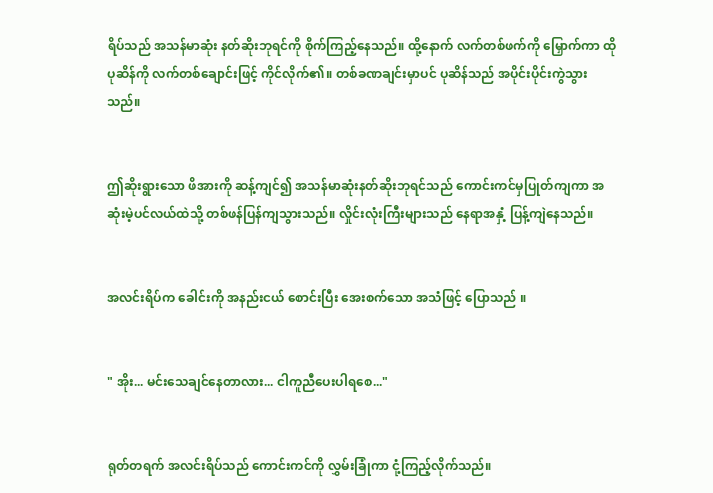ရိပ်သည် အသန်မာဆုံး နတ်ဆိုးဘုရင်ကို စိုက်ကြည့်နေသည်။ ထို့နောက် လက်တစ်ဖက်ကို မြှောက်ကာ ထိုပုဆိန်ကို လက်တစ်ချောင်းဖြင့် ကိုင်လိုက်၏။ တစ်ခဏချင်းမှာပင် ပုဆိန်သည် အပိုင်းပိုင်းကွဲသွားသည်။


ဤဆိုးရွားသော ဖိအားကို ဆန့်ကျင်၍ အသန်မာဆုံးနတ်ဆိုးဘုရင်သည် ကောင်းကင်မှပြုတ်ကျကာ အဆုံးမဲ့ပင်လယ်ထဲသို့ တစ်ဖန်ပြန်ကျသွားသည်။ လှိုင်းလုံးကြီးများသည် နေရာအနှံ့ ပြန့်ကျဲနေသည်။


အလင်းရိပ်က ခေါင်းကို အနည်းငယ် စောင်းပြီး အေးစက်သော အသံဖြင့် ပြောသည် ။


" အိုး... မင်းသေချင်နေတာလား... ငါကူညီပေးပါရစေ..."


ရုတ်တရက် အလင်းရိပ်သည် ကောင်းကင်ကို လွှမ်းခြုံကာ ငုံ့ကြည့်လိုက်သည်။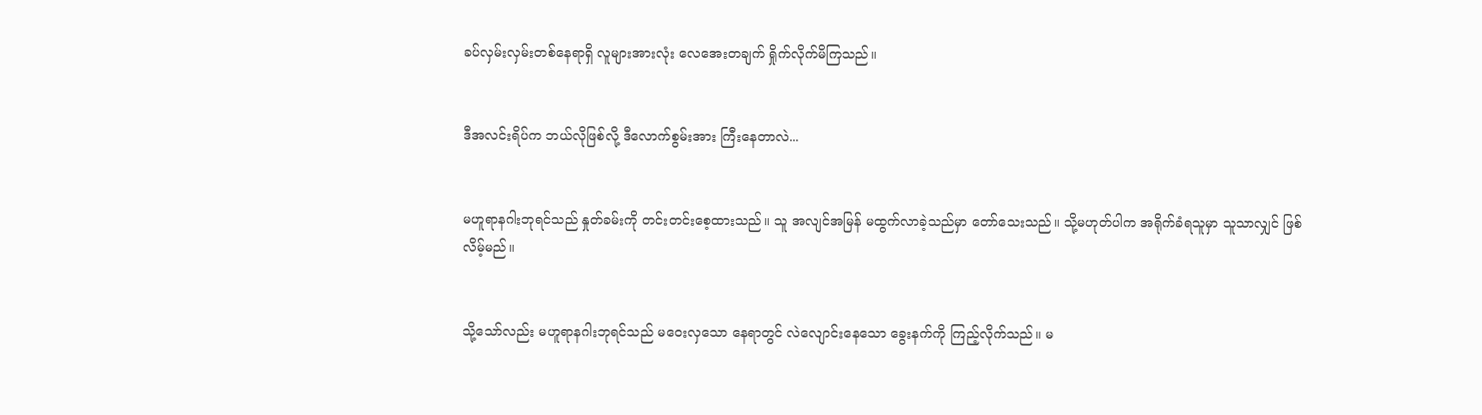ခပ်လှမ်းလှမ်းတစ်နေရာရှိ လူများအားလုံး လေအေးတချက် ရှိုက်လိုက်မိကြသည်။


ဒီအလင်းရိပ်က ဘယ်လိုဖြစ်လို့ ဒီလောက်စွမ်းအား ကြီးနေတာလဲ...


မဟူရာနဂါးဘုရင်သည် နှုတ်ခမ်းကို တင်းတင်းစေ့ထားသည်။ သူ အလျင်အမြန် မထွက်လာခဲ့သည်မှာ တော်သေးသည်။ သို့မဟုတ်ပါက အရိုက်ခံရသူမှာ သူသာလျှင် ဖြစ်လိမ့်မည်။


သို့သော်လည်း မဟူရာနဂါးဘုရင်သည် မဝေးလှသော နေရာတွင် လဲလျောင်းနေသော ခွေးနက်ကို ကြည့်လိုက်သည်။ မ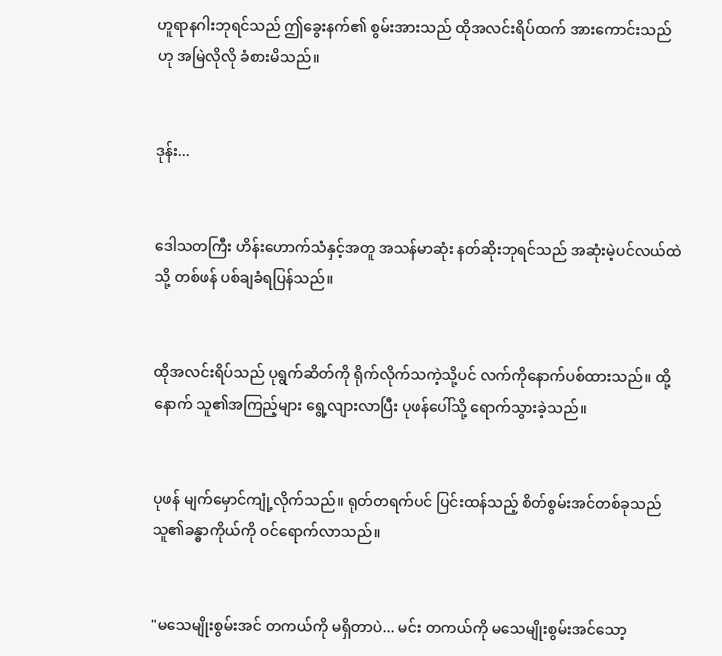ဟူရာနဂါးဘုရင်သည် ဤခွေးနက်၏ စွမ်းအားသည် ထိုအလင်းရိပ်ထက် အားကောင်းသည်ဟု အမြဲလိုလို ခံစားမိသည်။


ဒုန်း...


ဒေါသတကြီး ဟိန်းဟောက်သံနှင့်အတူ အသန်မာဆုံး နတ်ဆိုးဘုရင်သည် အဆုံးမဲ့ပင်လယ်ထဲသို့ တစ်ဖန် ပစ်ချခံရပြန်သည်။


ထိုအလင်းရိပ်သည် ပုရွက်ဆိတ်ကို ရိုက်လိုက်သကဲ့သို့ပင် လက်ကိုနောက်ပစ်ထားသည်။ ထို့နောက် သူ၏အကြည့်များ ရွေ့လျားလာပြီး ပုဖန်ပေါ်သို့ ရောက်သွားခဲ့သည်။


ပုဖန် မျက်မှောင်ကျုံ့လိုက်သည်။ ရုတ်တရက်ပင် ပြင်းထန်သည့် စိတ်စွမ်းအင်တစ်ခုသည် သူ၏ခန္ဓာကိုယ်ကို ဝင်ရောက်လာသည်။


"မသေမျိုးစွမ်းအင် တကယ်ကို မရှိတာပဲ... မင်း တကယ်ကို မသေမျိုးစွမ်းအင်သော့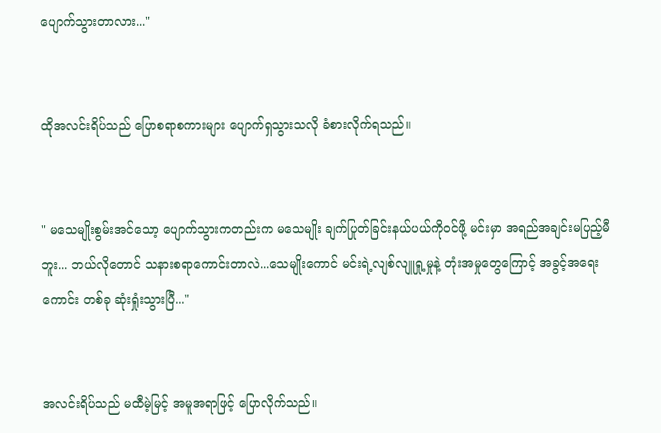ပျောက်သွားတာလား..."


ထိုအလင်းရိပ်သည် ပြောစရာစကားများ ပျောက်ရှသွားသလို ခံစားလိုက်ရသည်။


" မသေမျိုးစွမ်းအင်သော့ ပျောက်သွားကတည်းက မသေမျိုး ချက်ပြုတ်ခြင်းနယ်ပယ်ကိုဝင်ဖို့ မင်းမှာ အရည်အချင်းမပြည့်မီဘူး... ဘယ်လိုတောင် သနားစရာကောင်းတာလဲ...သေမျိုးကောင် မင်းရဲ့လျစ်လျူရှု့မှုနဲ့ တုံးအမှုတွေကြောင့် အခွင့်အရေးကောင်း တစ်ခု ဆုံးရှုံးသွားပြီ..."


အလင်းရိပ်သည် မထီမဲ့မြင့် အမူအရာဖြင့် ပြောလိုက်သည်။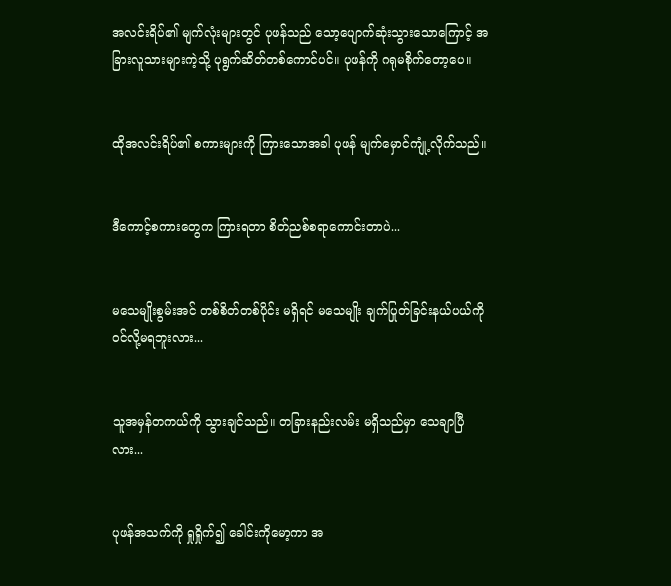အလင်းရိပ်၏ မျက်လုံးများတွင် ပုဖန်သည် သော့ပျောက်ဆုံးသွားသောကြောင့် အခြားလူသားများကဲ့သို့ ပုရွက်ဆိတ်တစ်ကောင်ပင်။ ပုဖန်ကို ဂရုမစိုက်တော့ပေ။


ထိုအလင်းရိပ်၏ စကားများကို ကြားသောအခါ ပုဖန် မျက်မှောင်ကျုံ့လိုက်သည်။


ဒီကောင့်စကားတွေက ကြားရတာ စိတ်ညစ်စရာကောင်းတာပဲ...


မသေမျိုးစွမ်းအင် တစ်စိတ်တစ်ပိုင်း မရှိရင် မသေမျိုး ချက်ပြုတ်ခြင်းနယ်ပယ်ကို ဝင်လို့မရဘူးလား...


သူအမှန်တကယ်ကို သွားချင်သည်။ တခြားနည်းလမ်း မရှိသည်မှာ သေချာပြီလား...


ပုဖန်အသက်ကို ရှုရှိုက်၍ ခေါင်းကိုမော့ကာ အ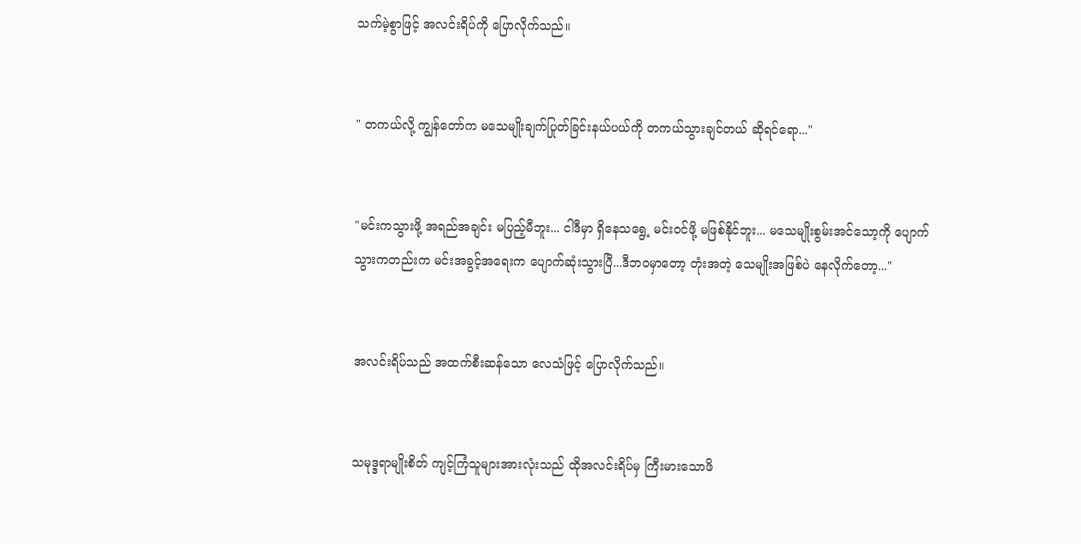သက်မဲ့စွာဖြင့် အလင်းရိပ်ကို ပြောလိုက်သည်။


" တကယ်လို့ ကျွန်တော်က မသေမျိုးချက်ပြုတ်ခြင်းနယ်ပယ်ကို တကယ်သွားချင်တယ် ဆိုရင်ရော..."


"မင်းကသွားဖို့ အရည်အချင်း မပြည့်မီဘူး... ငါဒီမှာ ရှိနေသရွေ့ မင်းဝင်ဖို့ မဖြစ်နိုင်ဘူး... မသေမျိုးစွမ်းအင်သော့ကို ပျောက်သွားကတည်းက မင်းအခွင့်အရေးက ပျောက်ဆုံးသွားပြီ...ဒီဘဝမှာတော့ ‌တုံးအတဲ့ သေမျိုးအဖြစ်ပဲ နေလိုက်တော့..."


အလင်းရိပ်သည် အထက်စီးဆန်သော လေသံဖြင့် ပြောလိုက်သည်။


သမုဒ္ဒရာမျိုးစိတ် ကျင့်ကြံသူများအားလုံးသည် ထိုအလင်းရိပ်မှ ကြီးမားသောဖိ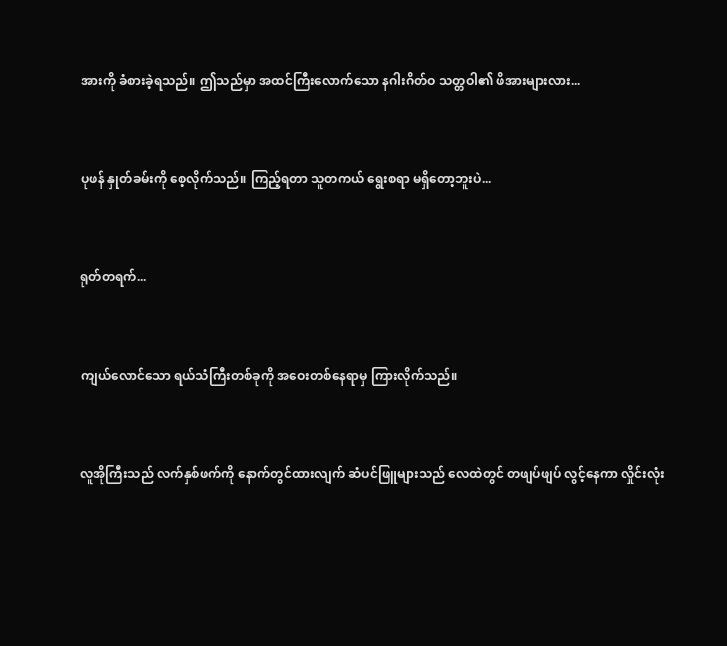အားကို ခံစားခဲ့ရသည်။ ဤသည်မှာ အထင်ကြီးလောက်သော နဂါးဂိတ်ဝ သတ္တဝါ၏ ဖိအားများလား...


ပုဖန် နှုတ်ခမ်းကို စေ့လိုက်သည်။ ကြည့်ရတာ သူတကယ် ရွေးစရာ မရှိတော့ဘူးပဲ...


ရုတ်တရက်...


ကျယ်လောင်သော ရယ်သံကြီးတစ်ခုကို အဝေးတစ်နေရာမှ ကြားလိုက်သည်။


လူအိုကြီးသည် လက်နှစ်ဖက်ကို နောက်တွင်ထားလျက် ဆံပင်ဖြူများသည် လေထဲတွင် တဖျပ်ဖျပ် လွင့်နေကာ လှိုင်းလုံး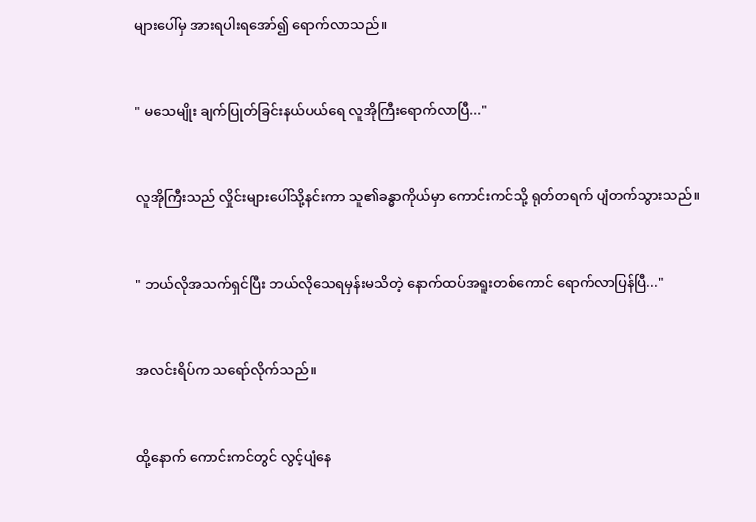များပေါ်မှ အားရပါးရအော်၍ ရောက်လာသည်။


" မသေမျိုး ချက်ပြုတ်ခြင်းနယ်ပယ်ရေ လူအိုကြီးရောက်လာပြီ..."


လူအိုကြီးသည် လှိုင်းများပေါ်သို့နင်းကာ သူ၏ခန္ဓာကိုယ်မှာ ကောင်းကင်သို့ ရုတ်တရက် ပျံတက်သွားသည်။


" ဘယ်လိုအသက်ရှင်ပြီး ဘယ်လိုသေရမှန်းမသိတဲ့ နောက်ထပ်အရူးတစ်ကောင် ရောက်လာပြန်ပြီ..."


အလင်းရိပ်က သရော်လိုက်သည်။


ထို့နောက် ကောင်းကင်တွင် လွင့်ပျံနေ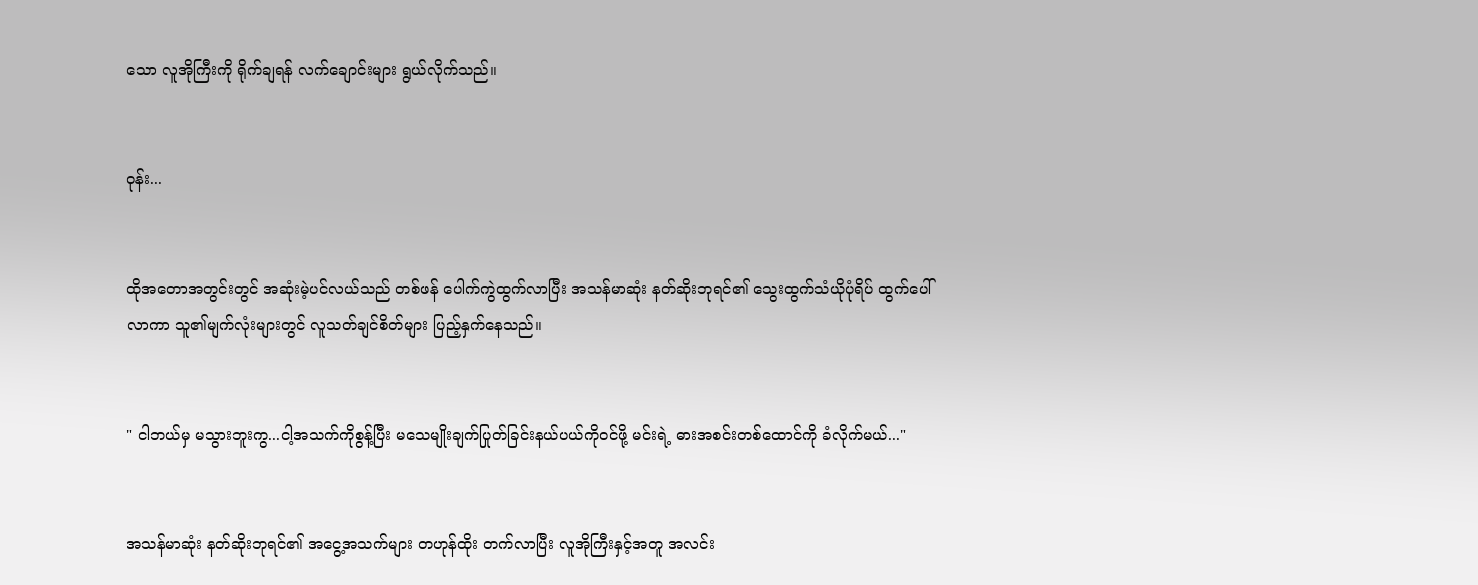သော လူအိုကြီးကို ရိုက်ချရန် လက်ချောင်းများ ရွယ်လိုက်သည်။


ဝုန်း...


ထိုအတောအတွင်းတွင် အဆုံးမဲ့ပင်လယ်သည် တစ်ဖန် ပေါက်ကွဲထွက်လာပြီး အသန်မာဆုံး နတ်ဆိုးဘုရင်၏ သွေးထွက်သံယိုပုံရိပ် ထွက်ပေါ်လာကာ သူ၏မျက်လုံးများတွင် လူသတ်ချင်စိတ်များ ပြည့်နှက်နေသည်။


" ငါဘယ်မှ မသွားဘူးကွ...ငါ့အသက်ကိုစွန့်ပြီး မသေမျိုးချက်ပြုတ်ခြင်းနယ်ပယ်ကိုဝင်ဖို့ မင်းရဲ့ ဓားအစင်းတစ်ထောင်ကို ခံလိုက်မယ်..."


အသန်မာဆုံး နတ်ဆိုးဘုရင်၏ အငွေ့အသက်များ တဟုန်ထိုး တက်လာပြီး လူအိုကြီးနှင့်အတူ အလင်း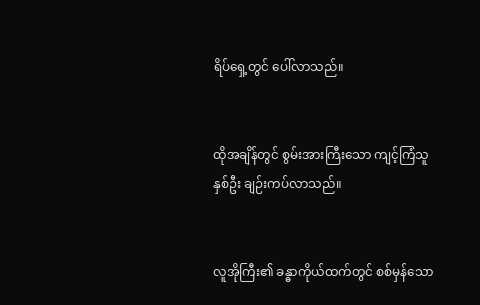ရိပ်ရှေ့တွင် ပေါ်လာသည်။


ထိုအချိန်တွင် စွမ်းအားကြီးသော ကျင့်ကြံသူနှစ်ဦး ချဉ်းကပ်လာသည်။


လူအိုကြီး၏ ခန္ဓာကိုယ်ထက်တွင် စစ်မှန်သော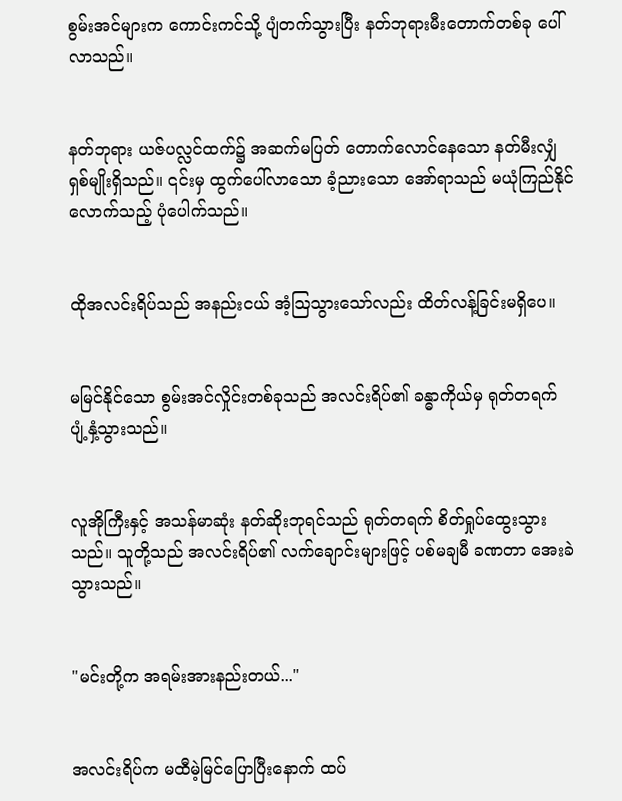စွမ်းအင်များက ကောင်းကင်သို့ ပျံတက်သွားပြီး နတ်ဘုရားမီးတောက်တစ်ခု ပေါ်လာသည်။


နတ်ဘုရား ယဇ်ပလ္လင်ထက်၌ အဆက်မပြတ် တောက်လောင်နေသော နတ်မီးလျှံ ရှစ်မျိုးရှိသည်။ ၎င်းမှ ထွက်ပေါ်လာသော ခံ့ညားသော အော်ရာသည် မယုံကြည်နိုင်လောက်သည့် ပုံပေါက်သည်။


ထိုအလင်းရိပ်သည် အနည်းငယ် အံ့သြသွားသော်လည်း ထိတ်လန့်ခြင်းမရှိပေ။


မမြင်နိုင်သော စွမ်းအင်လှိုင်းတစ်ခုသည် အလင်းရိပ်၏ ခန္ဓာကိုယ်မှ ရုတ်တရက် ပျံ့နှံ့သွားသည်။


လူအိုကြီးနှင့် အသန်မာဆုံး နတ်ဆိုးဘုရင်သည် ရုတ်တရက် စိတ်ရှုပ်ထွေးသွားသည်။ သူတို့သည် အလင်းရိပ်၏ လက်ချောင်းများဖြင့် ပစ်မချမီ ခဏတာ အေးခဲသွားသည်။


"မင်းတို့က အရမ်းအားနည်းတယ်..."


အလင်းရိပ်က မထီမဲ့မြင်ပြောပြီးနောက် ထပ်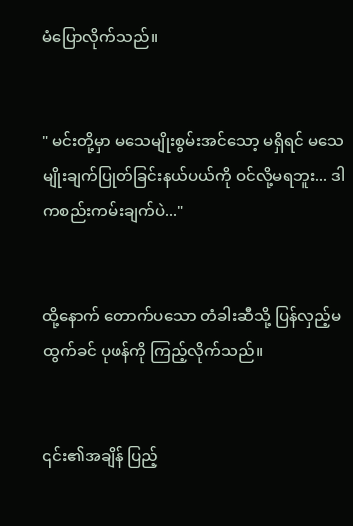မံပြောလိုက်သည်။


" မင်းတို့မှာ မသေမျိုးစွမ်းအင်သော့ မရှိရင် မသေမျိုးချက်ပြုတ်ခြင်းနယ်ပယ်ကို ဝင်လို့မရဘူး... ဒါကစည်းကမ်းချက်ပဲ..."


ထို့နောက် တောက်ပသော တံခါးဆီသို့ ပြန်လှည့်မထွက်ခင် ပုဖန်ကို ကြည့်လိုက်သည်။


၎င်း၏အချိန် ပြည့်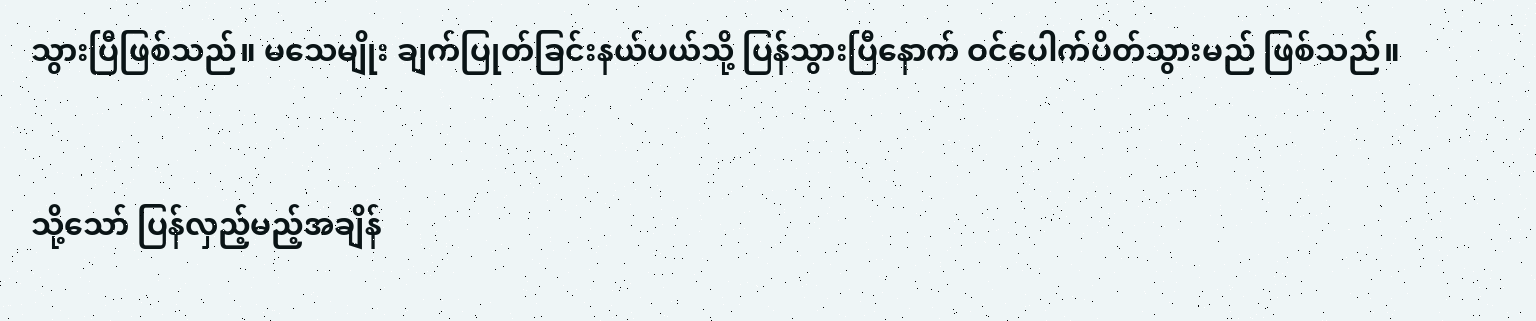သွားပြီဖြစ်သည်။ မသေမျိုး ချက်ပြုတ်ခြင်းနယ်ပယ်သို့ ပြန်သွားပြီနောက် ဝင်ပေါက်ပိတ်သွားမည် ဖြစ်သည်။


သို့သော် ပြန်လှည့်မည့်အချိန်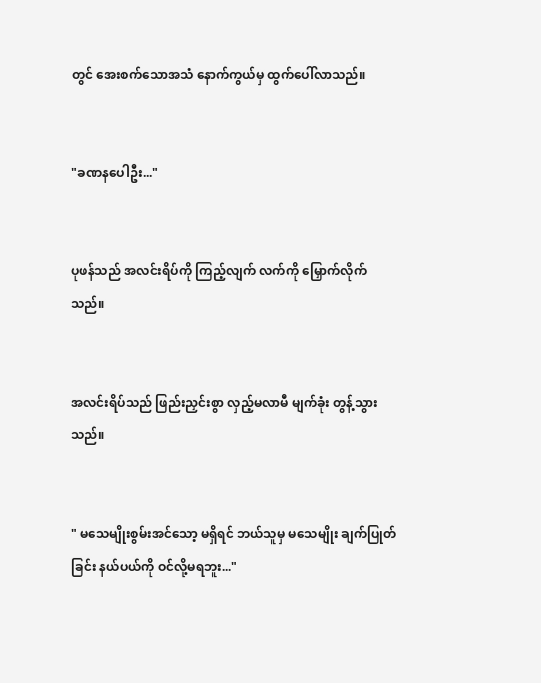တွင် အေးစက်သောအသံ နောက်ကွယ်မှ ထွက်ပေါ်လာသည်။


"ခဏနပေါဦး..."


ပုဖန်သည် အလင်းရိပ်ကို ကြည့်လျက် လက်ကို မြှောက်လိုက်သည်။


အလင်းရိပ်သည် ဖြည်းညှင်းစွာ လှည့်မလာမီ မျက်ခုံး တွန့်သွားသည်။


" မသေမျိုးစွမ်းအင်သော့ မရှိရင် ဘယ်သူမှ မသေမျိုး ချက်ပြုတ်ခြင်း နယ်ပယ်ကို ဝင်လို့မရဘူး..."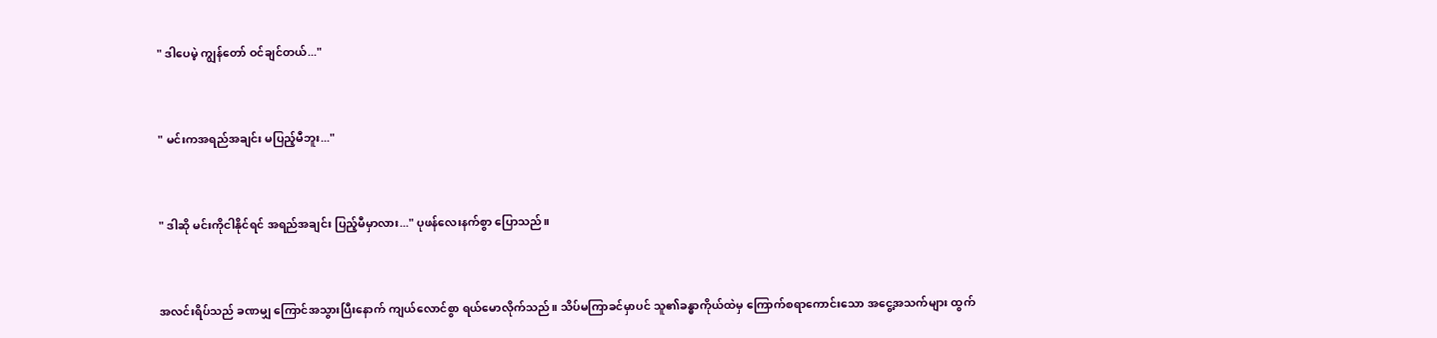" ဒါပေမဲ့ ကျွန်တော် ဝင်ချင်တယ်..."


" မင်းကအရည်အချင်း မပြည့်မီဘူး..."


" ဒါဆို မင်းကိုငါနိုင်ရင် အရည်အချင်း ပြည့်မီမှာလား..." ပုဖန်လေးနက်စွာ ပြောသည်။


အလင်းရိပ်သည် ခဏမျှ ကြောင်အသွားပြီးနောက် ကျယ်လောင်စွာ ရယ်မောလိုက်သည်။ သိပ်မကြာခင်မှာပင် သူ၏ခန္ဓာကိုယ်ထဲမှ ကြောက်စရာကောင်းသော အငွေ့အသက်များ ထွက်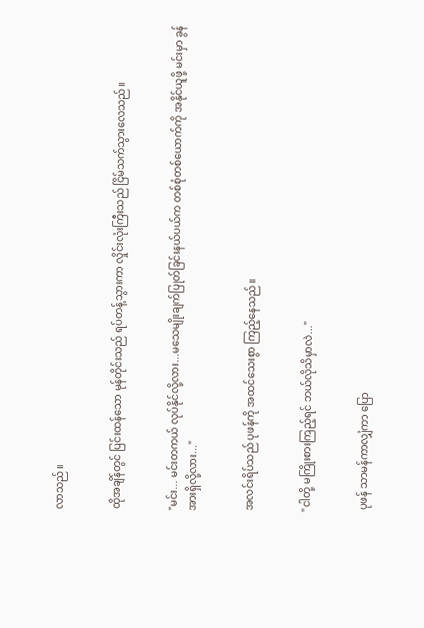လာသည်။


ထိုအချိန်တွင် ပြင်းထန်သော မုန်တိုင်းသည် ရပ်တန့်သွားကာ လှိုင်းလုံးကြီးသည် ငြိမ်သက်သွားလေသည်။


"မင်း... မင်းတကယ် လုပ်နိုင်လို့လား...မသေမျိုးချက်ပြုတ်ခြင်းနယ်ပယ်က တစ်စုံတစ်ယောက်ကို အနိုင်ယူဖို့ မင်းမှာ ခွန်အားရှိလို့လား..."


အလင်းရိပ်သည် ပုဖန်ကို အထင်သေးစွာ ကြည့်နေသည်။


"ငါတို့ မကြိုးစားကြည့်ရင် ဘယ်လိုသိမှာလဲ..."


 ပုဖန် သာမန်ကာလျှံကာ ပြော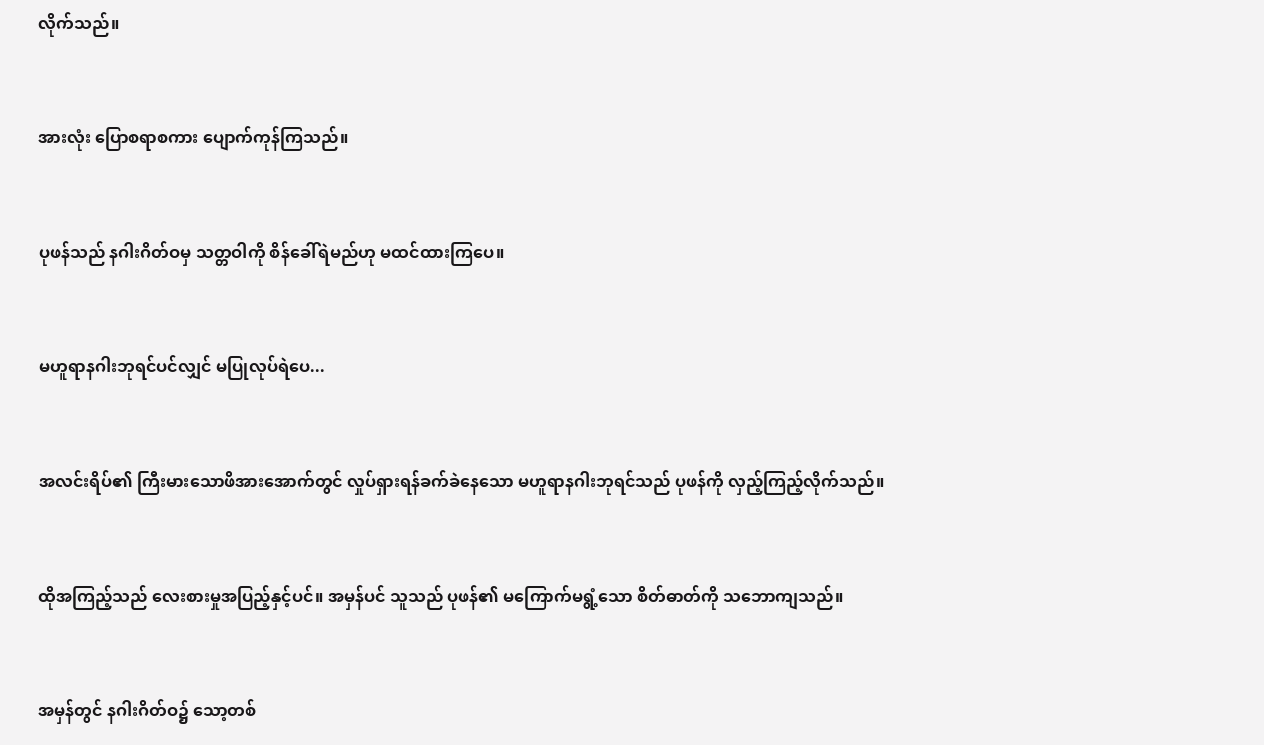လိုက်သည်။


အားလုံး ပြောစရာစကား ပျောက်ကုန်ကြသည်။


ပုဖန်သည် နဂါးဂိတ်ဝမှ သတ္တဝါကို စိန်‌ခေါ်ရဲမည်ဟု မထင်ထားကြပေ။


မဟူရာနဂါးဘုရင်ပင်လျှင် မပြုလုပ်ရဲပေ...


အလင်းရိပ်၏ ကြီးမားသောဖိအားအောက်တွင် လှုပ်ရှားရန်ခက်ခဲနေသော မဟူရာနဂါးဘုရင်သည် ပုဖန်ကို လှည့်ကြည့်လိုက်သည်။


ထိုအကြည့်သည် လေးစားမှုအပြည့်နှင့်ပင်။ အမှန်ပင် သူသည် ပုဖန်၏ မကြောက်မရွံ့သော စိတ်ဓာတ်ကို သဘောကျသည်။


အမှန်တွင် နဂါးဂိတ်ဝ၌ သော့တစ်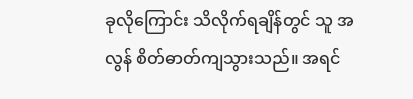ခု‌လိုကြောင်း သိလိုက်ရချိန်တွင် သူ အလွန် စိတ်ဓာတ်ကျသွားသည်။ အရင်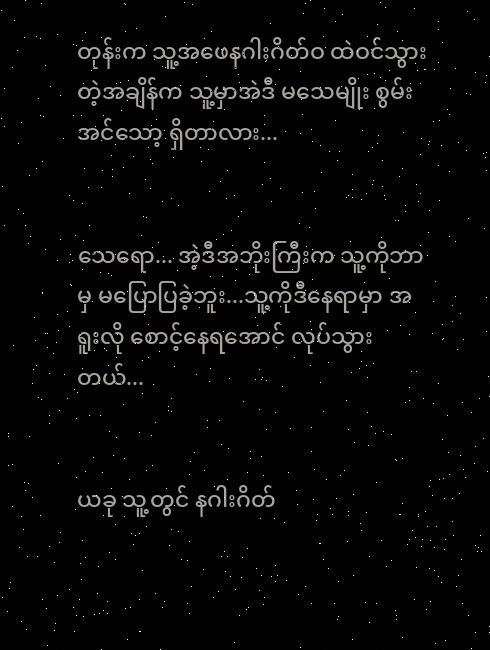တုန်းက သူ့အဖေနဂါးဂိတ်ဝ ထဲဝင်သွားတဲ့အချိန်က သူ့မှာအဲဒီ မသေမျိုး စွမ်းအင်သော့ ရှိတာလား...


သေရော... အဲ့ဒီအဘိုးကြီးက သူ့ကိုဘာမှ မပြောပြခဲ့ဘူး...သူ့ကိုဒီနေရာမှာ အရူးလို စောင့်နေရအောင် လုပ်သွားတယ်...


ယခု သူ့တွင် နဂါးဂိတ်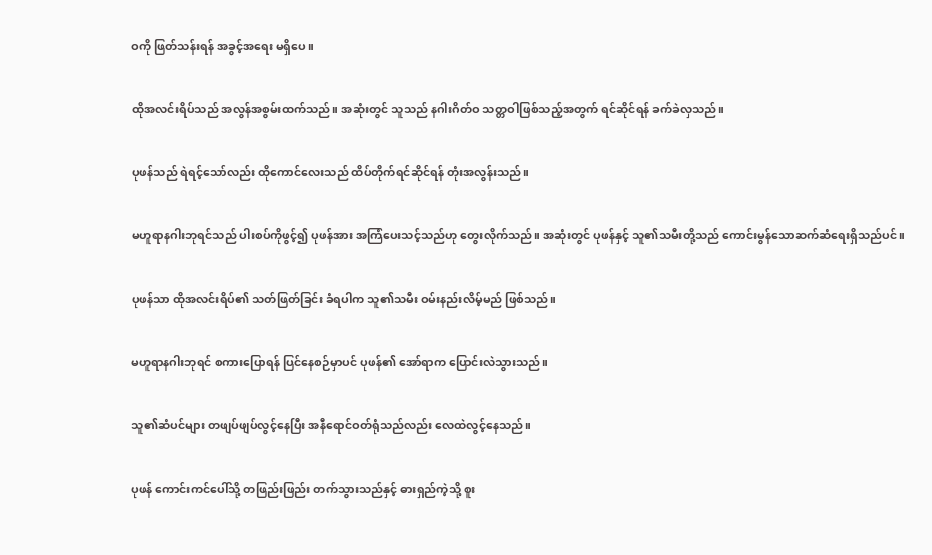ဝကို ဖြတ်သန်းရန် အခွင့်အရေး မရှိပေ။


ထိုအလင်းရိပ်သည် အလွန်အစွမ်းထက်သည်။ ‌အဆုံးတွင် သူသည် နဂါးဂိတ်ဝ သတ္တဝါဖြစ်သည့်အတွက် ရင်ဆိုင်ရန် ခက်ခဲလှသည်။


ပုဖန်သည် ရဲရင့်သော်လည်း ထိုကောင်လေးသည် ထိပ်တိုက်ရင်ဆိုင်ရန် တုံးအလွန်းသည်။


မဟူရာနဂါးဘုရင်သည် ပါးစပ်ကိုဖွင့်၍ ပုဖန်အား အကြံပေးသင့်သည်ဟု တွေးလိုက်သည်။ အဆုံးတွင် ပုဖန်နှင့် သူ၏သမီးတို့သည် ကောင်းမွန်သောဆက်ဆံရေးရှိသည်ပင်။


ပုဖန်သာ ထိုအလင်းရိပ်၏ သတ်ဖြတ်ခြင်း ခံရပါက သူ၏သမီး ဝမ်းနည်းလိမ့်မည် ဖြစ်သည်။


မဟူရာနဂါးဘုရင် စကားပြောရန် ပြင်နေစဉ်မှာပင် ပုဖန်၏ အော်ရာက ပြောင်းလဲသွားသည်။


သူ၏ဆံပင်များ တဖျပ်ဖျပ်လွင့်နေပြီး အနီရောင်ဝတ်ရုံသည်လည်း လေထဲလွင့်နေသည်။


ပုဖန် ကောင်းကင်ပေါ်သို့ တဖြည်းဖြည်း တက်သွားသည်နှင့် ဓားရှည်ကဲ့သို့ စူး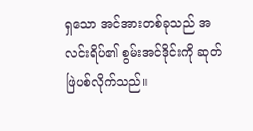ရှသော အင်အားတစ်ခုသည် အလင်းရိပ်၏ စွမ်းအင်ဒိုင်းကို ဆုတ်ဖြဲပစ်လိုက်သည်။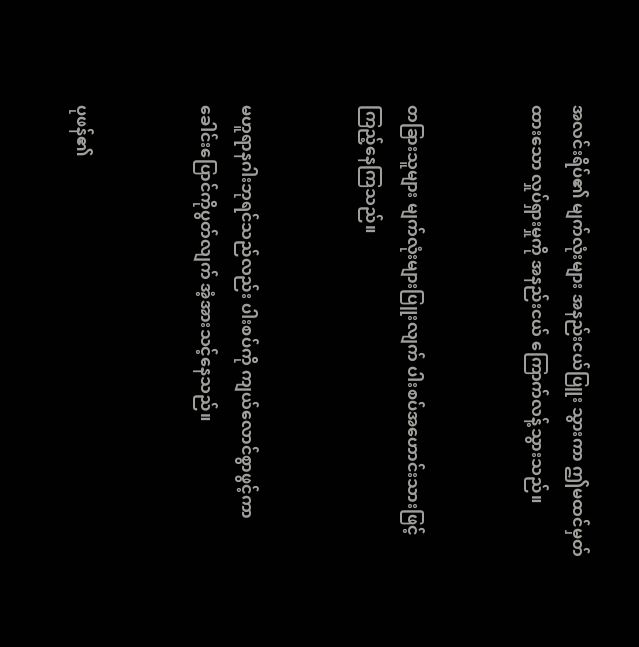အလင်းရိပ်၏ မျက်လုံးများ အနည်းငယ်ပြူး သွားကာ ဤမထင်မှတ်ထားသော လှုပ်ရှားမှုကို အနည်းငယ် ကြောက်လန့်သွားသည်။


တခြားသူများ မျက်လုံးများပြူးလျက် ပါးစပ်အဟောင်းသားဖြင့် ကြည့်နေကြသည်။


မဟူရာနဂါးဘုရင်သည်လည်း ပါးစပ်ကို ကျယ်လောင်စွာဖွင့်ကာ ခေါင်းပြောင်ကိုပွတ်လျက် အံ့အားသင့်နေသည်။


ပုဖန်၏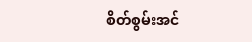စိတ်စွမ်းအင်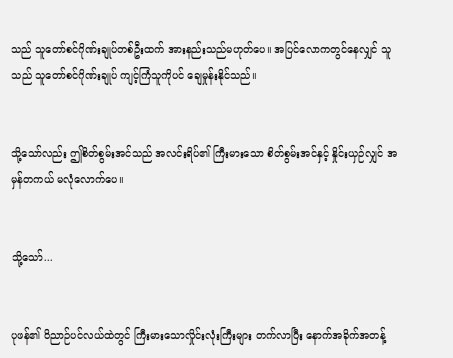သည် သူတော်စင်ဂိုဏ်းချုပ်တစ်ဦးထက် အားနည်းသည်မဟုတ်ပေ။ အပြင်လောကတွင်နေလျှင် သူသည် သူတော်စင်ဂိုဏ်းချုပ် ကျင့်ကြံသူကိုပင် ချေမှုန်းနိုင်သည်။


သို့သော်လည်း ဤစိတ်စွမ်းအင်သည် အလင်းရိပ်၏ ကြီးမားသော စိတ်စွမ်းအင်နှင့် နှိုင်းယှဉ်လျှင် အမှန်တကယ် မလုံလောက်ပေ။


သို့သော်...


ပုဖန်၏ ဝိညာဉ်ပင်လယ်ထဲတွင် ကြီးမားသောလှိုင်းလုံးကြီးများ တက်လာပြီး နောက်အခိုက်အတန့်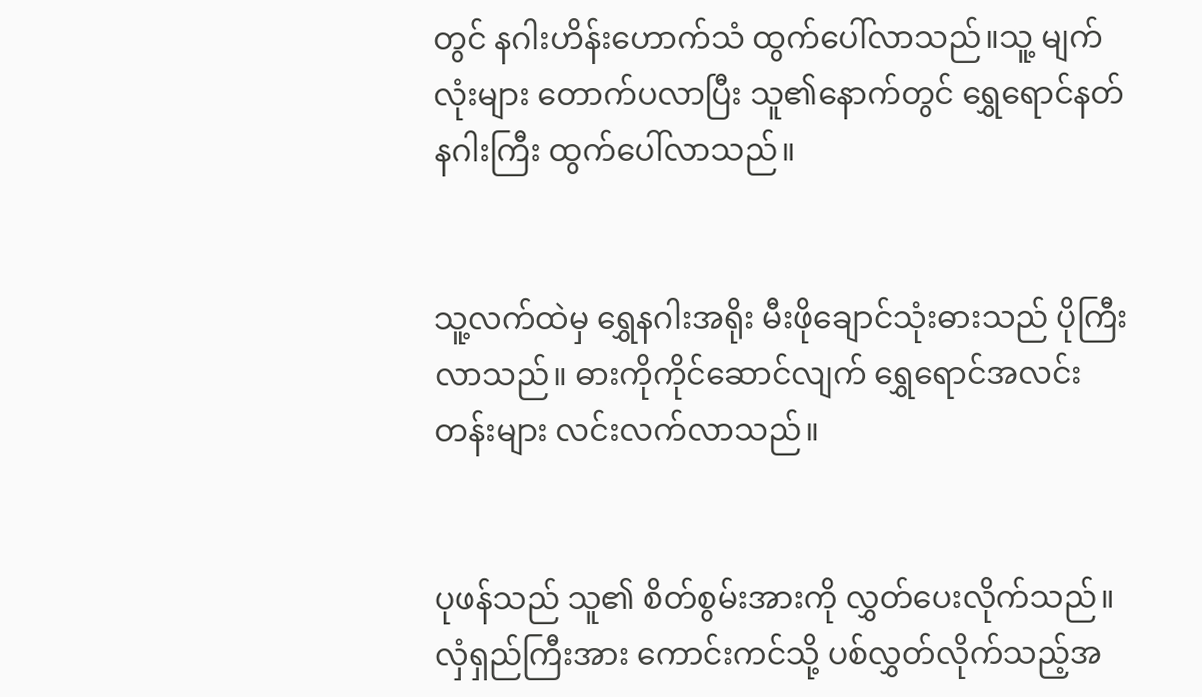တွင် နဂါးဟိန်းဟောက်သံ ထွက်ပေါ်လာသည်။သူ့ မျက်လုံးများ တောက်ပလာပြီး သူ၏နောက်တွင် ရွှေရောင်နတ်နဂါးကြီး ထွက်ပေါ်လာသည်။


သူ့လက်ထဲမှ ရွှေနဂါးအရိုး မီးဖိုချောင်သုံးဓားသည် ပိုကြီးလာသည်။ ဓားကိုကိုင်ဆောင်လျက် ရွှေရောင်အလင်းတန်းများ လင်းလက်လာသည်။


ပုဖန်သည် သူ၏ စိတ်စွမ်းအားကို လွှတ်ပေးလိုက်သည်။ လှံရှည်ကြီးအား ကောင်းကင်သို့ ပစ်လွှတ်လိုက်သည့်အ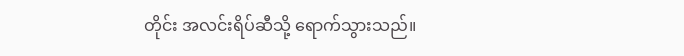တိုင်း အလင်းရိပ်ဆီသို့ ရောက်သွားသည်။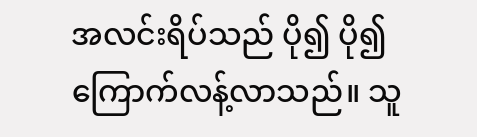အလင်းရိပ်သည် ပို၍ ပို၍ကြောက်လန့်လာသည်။ သူ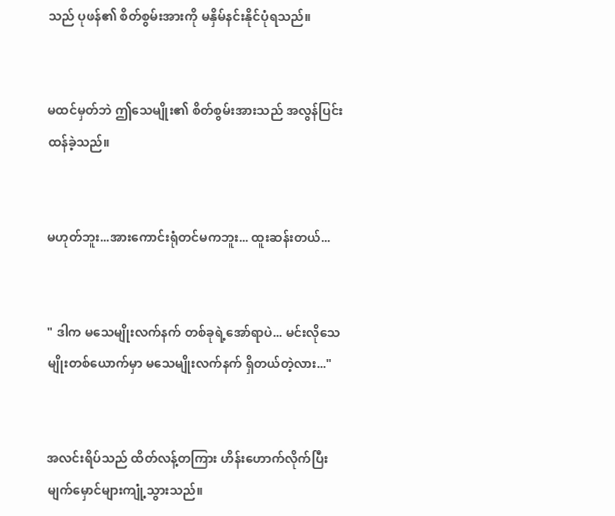သည် ပုဖန်၏ စိတ်စွမ်းအားကို မနှိမ်နင်းနိုင်ပုံရသည်။


မထင်မှတ်ဘဲ ဤသေမျိုး၏ စိတ်စွမ်းအားသည် အလွန်ပြင်းထန်ခဲ့သည်။


မဟုတ်ဘူး...အားကောင်းရုံတင်မကဘူး... ထူးဆန်းတယ်...


" ဒါက မသေမျိုးလက်နက် တစ်ခုရဲ့အော်ရာပဲ... မင်းလိုသေမျိုးတစ်ယောက်မှာ မသေမျိုးလက်နက် ရှိတယ်တဲ့လား..."


အလင်းရိပ်သည် ထိတ်လန့်တကြား ဟိန်းဟောက်လိုက်ပြီး မျက်မှောင်များကျုံ့သွားသည်။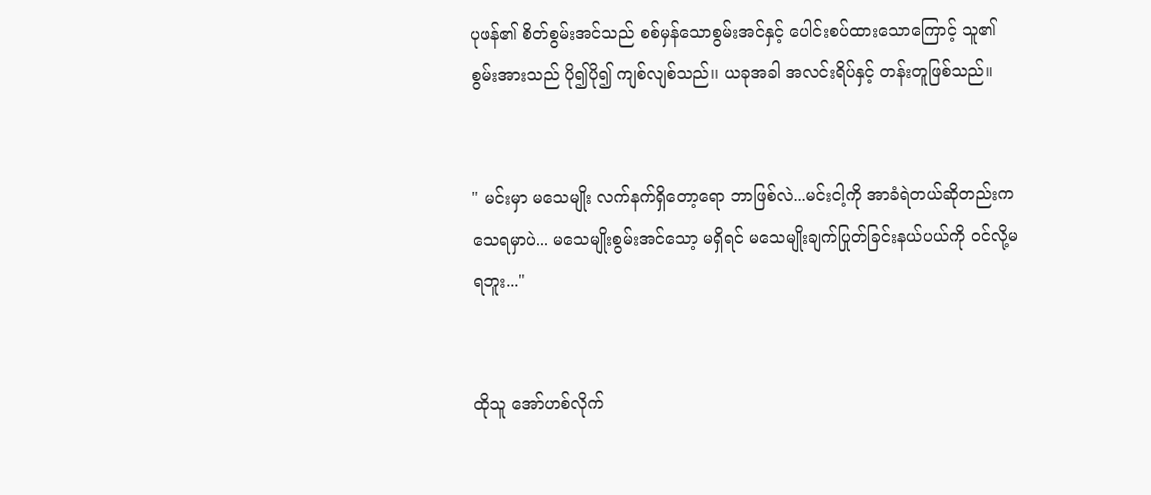ပုဖန်၏ စိတ်စွမ်းအင်သည် စစ်မှန်သောစွမ်းအင်နှင့် ပေါင်းစပ်ထားသောကြောင့် သူ၏စွမ်းအားသည် ပို၍ပို၍ ကျစ်လျစ်သည်၊၊ ယခုအခါ အလင်းရိပ်နှင့် တန်းတူဖြစ်သည်။


" မင်းမှာ မသေမျိုး လက်နက်ရှိတော့ရော ဘာဖြစ်လဲ...မင်းငါ့ကို အာခံရဲတယ်ဆိုတည်းက သေရမှာပဲ... မသေမျိုးစွမ်းအင်သော့ မရှိရင် မသေမျိုးချက်ပြုတ်ခြင်းနယ်ပယ်ကို ဝင်လို့မရဘူး..."


ထိုသူ အော်ဟစ်လိုက်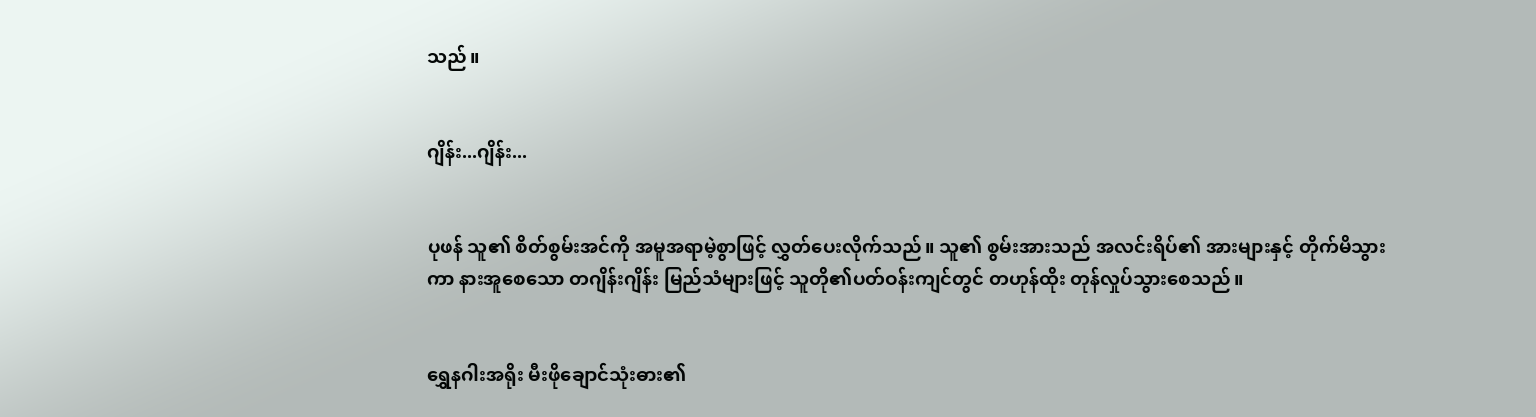သည်။


ဂျိန်း...ဂျိန်း...


ပုဖန် သူ၏ စိတ်စွမ်းအင်ကို အမူအရာမဲ့စွာဖြင့် လွှတ်ပေးလိုက်သည်။ သူ၏ စွမ်းအားသည် အလင်းရိပ်၏ အားများနှင့် တိုက်မိသွားကာ နားအူစေသော တဂျိန်းဂျိန်း မြည်သံများဖြင့် သူတို၏ပတ်ဝန်းကျင်တွင် တဟုန်ထိုး တုန်လှုပ်သွားစေသည်။


ရွှေနဂါးအရိုး မီးဖိုချောင်သုံးဓား၏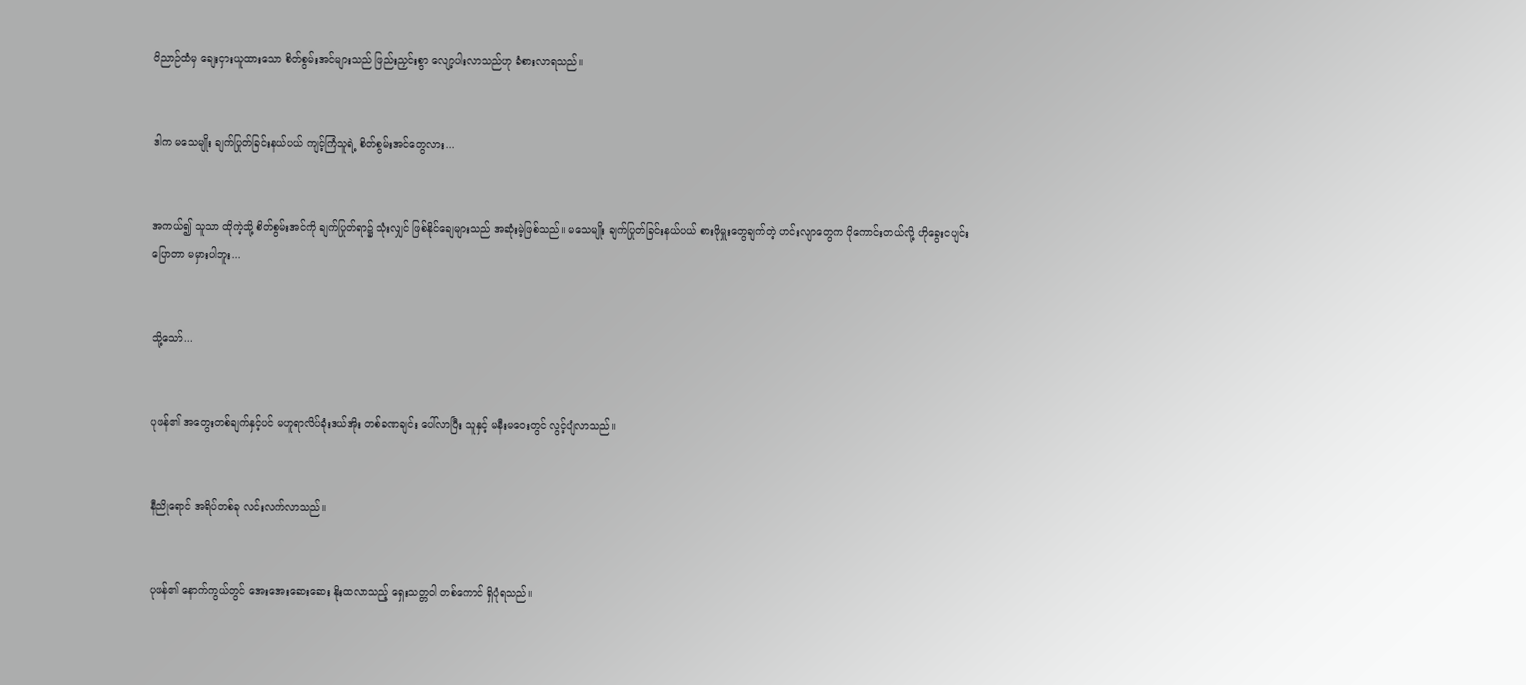ဝိညာဉ်ထံမှ ချေးငှားယူထားသော စိတ်စွမ်းအင်များသည် ဖြည်းညှင်းစွာ လျော့ပါးလာသည်ဟု ခံစားလာရသည်။


ဒါက မသေမျိုး ချက်ပြုတ်ခြင်းနယ်ပယ် ကျင့်ကြံသူရဲ့ စိတ်စွမ်းအင်တွေလား...


အကယ်၍ သူသာ ထိုကဲ့သို့ စိတ်စွမ်းအင်ကို ချက်ပြုတ်ရာ၌ သုံးလျှင် ဖြစ်နိုင်ချေများသည် အဆုံးမဲ့ဖြစ်သည်။ မသေမျိုး ချက်ပြုတ်ခြင်းနယ်ပယ် စားဖိုမှူးတွေချက်တဲ့ ဟင်းလျာတွေက ပိုကောင်းတယ်လို့ ဟိုခွေးငပျင်းပြောတာ မမှားပါဘူး...


သို့သော်...


ပုဖန်၏ အတွေးတစ်ချက်နှင့်ပင် မဟူရာလိပ်ခုံးဒယ်အိုး တစ်ခဏချင်း ပေါ်လာပြီး သူနှင့် မနီးမဝေးတွင် လွင့်ပျံလာသည်။


နီညိုရောင် အရိပ်တစ်ခု လင်းလက်လာသည်။


ပုဖန်၏ နောက်ကွယ်တွင် အေးအေးဆေးဆေး နိုးထလာသည့် ရှေးသတ္တဝါ တစ်ကောင် ရှိပုံရသည်။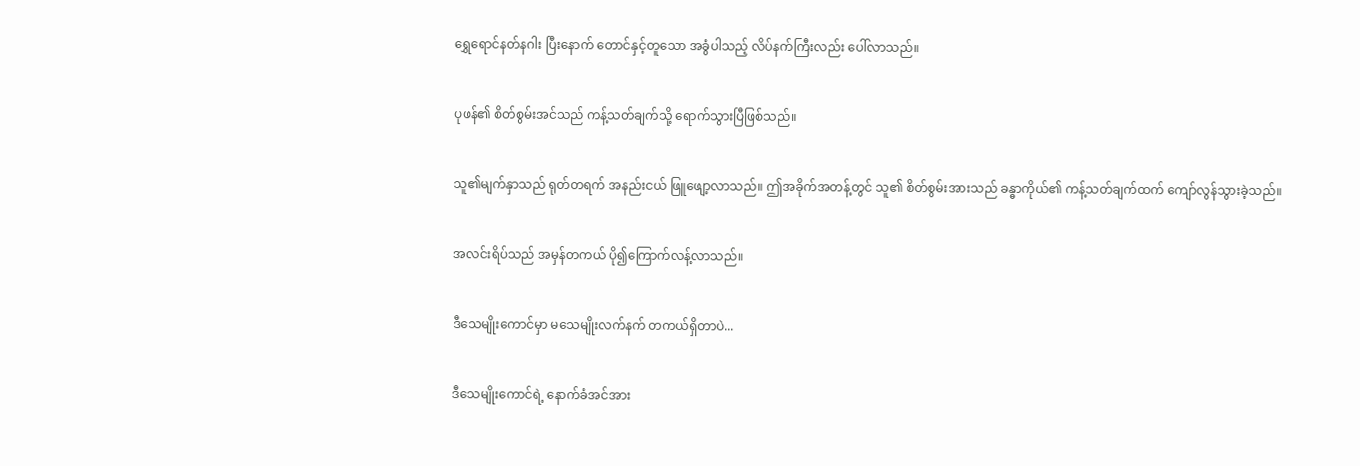ရွှေ‌ရောင်နတ်နဂါး ပြီးနောက် တောင်နှင့်တူသော အခွံပါသည့် လိပ်နက်ကြီးလည်း ပေါ်လာသည်။


ပုဖန်၏ စိတ်စွမ်းအင်သည် ကန့်သတ်ချက်သို့ ရောက်သွားပြီဖြစ်သည်။


သူ၏မျက်နှာသည် ရုတ်တရက် အနည်းငယ် ဖြူဖျော့လာသည်။ ဤအခိုက်အတန့်တွင် သူ၏ စိတ်စွမ်းအားသည် ခန္ဓာကိုယ်၏ ကန့်သတ်ချက်ထက် ကျော်လွန်သွားခဲ့သည်။


အလင်းရိပ်သည် အမှန်တကယ် ပို၍ကြောက်လန့်လာသည်။


ဒီသေမျိုးကောင်မှာ မသေမျိုးလက်နက် တကယ်ရှိတာပဲ...


ဒီ‌သေမျိုးကောင်ရဲ့ နောက်ခံအင်အား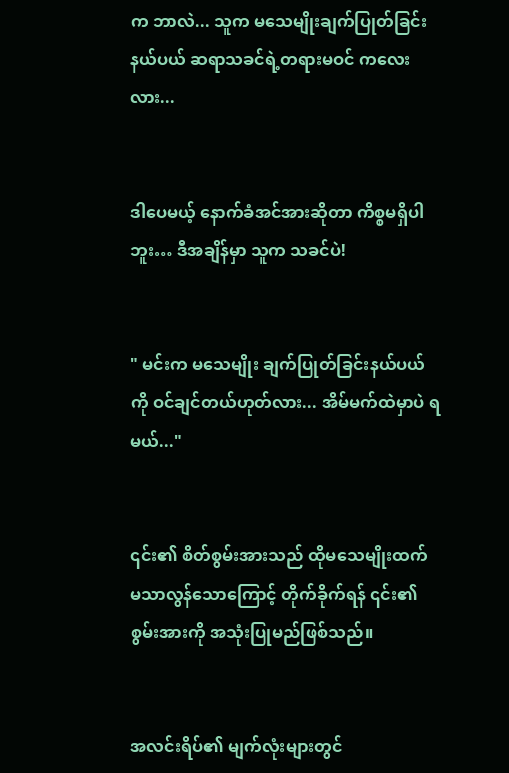က ဘာလဲ... သူက မသေမျိုးချက်ပြုတ်ခြင်းနယ်ပယ် ဆရာသခင်ရဲ့တရားမဝင် ကလေးလား...


ဒါပေမယ့် နောက်ခံအင်အားဆိုတာ ကိစ္စမရှိပါဘူး… ဒီအချိန်မှာ သူက သခင်ပဲ!


" မင်းက မသေမျိုး ချက်ပြုတ်ခြင်းနယ်ပယ်ကို ဝင်ချင်တယ်ဟုတ်လား... အိမ်မက်ထဲမှာပဲ ရမယ်..."


၎င်း၏ စိတ်စွမ်းအားသည် ထိုမသေမျိုးထက် မသာလွန်သောကြောင့် တိုက်ခိုက်ရန် ၎င်း၏စွမ်းအားကို အသုံးပြုမည်ဖြစ်သည်။


အလင်းရိပ်၏ မျက်လုံးများတွင်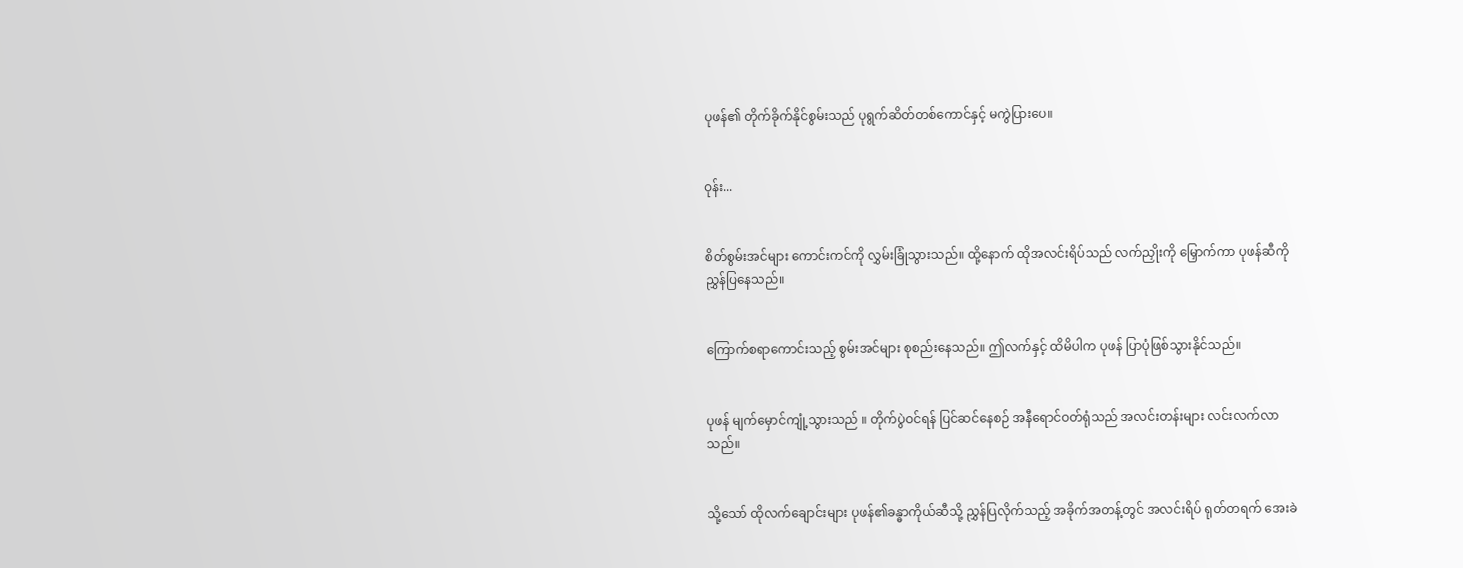ပုဖန်၏ တိုက်ခိုက်နိုင်စွမ်းသည် ပုရွက်ဆိတ်တစ်ကောင်နှင့် မကွဲပြားပေ။


ဝုန်း...


စိတ်စွမ်းအင်များ ကောင်းကင်ကို လွှမ်းခြုံသွားသည်။ ထို့နောက် ထိုအလင်းရိပ်သည် လက်ညှိုးကို မြှောက်ကာ ပုဖန်ဆီကို ညွှန်ပြနေသည်။


ကြောက်စရာကောင်းသည့် စွမ်းအင်များ စုစည်းနေသည်။ ဤလက်နှင့် ထိမိပါက ပုဖန် ပြာပုံဖြစ်သွားနိုင်သည်။


ပုဖန် မျက်မှောင်ကျုံ့သွားသည် ။ တိုက်ပွဲဝင်ရန် ပြင်ဆင်နေစဉ် အနီရောင်ဝတ်ရုံသည် အလင်းတန်းများ လင်းလက်လာသည်။


သို့သော် ထိုလက်ချောင်းများ ပုဖန်၏ခန္ဓာကိုယ်ဆီသို့ ညွှန်ပြလိုက်သည့် အခိုက်အတန့်တွင် အလင်းရိပ် ရုတ်တရက် အေးခဲ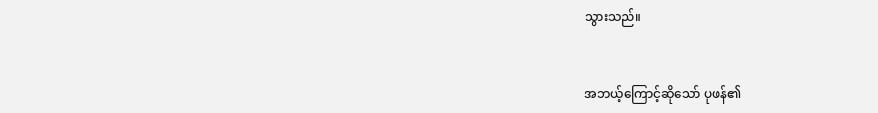သွားသည်။


အ‌ဘယ့်ကြောင့်ဆိုသော် ပုဖန်၏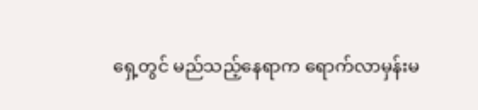ရှေ့တွင် မည်သည့်နေရာက ရောက်လာမှန်းမ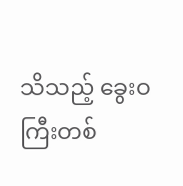သိသည့် ခွေးဝကြီးတစ်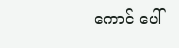ကောင် ပေါ်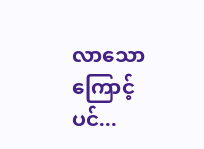လာသောကြောင့်ပင်...